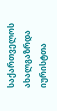საქართველოს ახალგაზრდა იურისტთა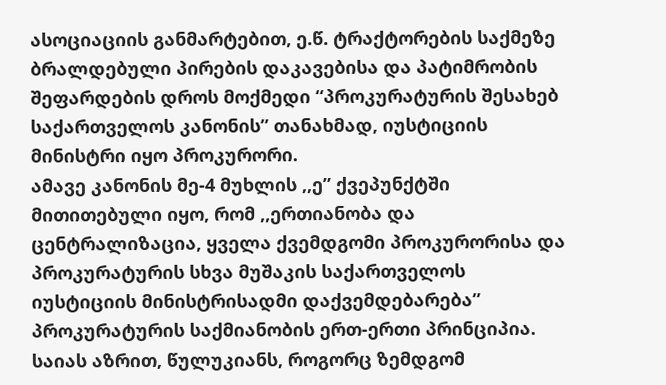ასოციაციის განმარტებით, ე.წ. ტრაქტორების საქმეზე ბრალდებული პირების დაკავებისა და პატიმრობის შეფარდების დროს მოქმედი “პროკურატურის შესახებ საქართველოს კანონის” თანახმად, იუსტიციის მინისტრი იყო პროკურორი.
ამავე კანონის მე-4 მუხლის ,,ე” ქვეპუნქტში მითითებული იყო, რომ ,,ერთიანობა და ცენტრალიზაცია, ყველა ქვემდგომი პროკურორისა და პროკურატურის სხვა მუშაკის საქართველოს იუსტიციის მინისტრისადმი დაქვემდებარება” პროკურატურის საქმიანობის ერთ-ერთი პრინციპია.
საიას აზრით, წულუკიანს, როგორც ზემდგომ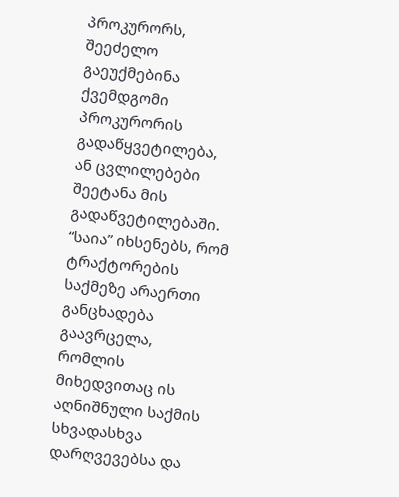პროკურორს, შეეძელო გაეუქმებინა ქვემდგომი პროკურორის გადაწყვეტილება, ან ცვლილებები შეეტანა მის გადაწვეტილებაში.
“საია” იხსენებს, რომ ტრაქტორების საქმეზე არაერთი განცხადება გაავრცელა, რომლის მიხედვითაც ის აღნიშნული საქმის სხვადასხვა დარღვევებსა და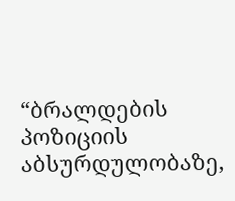“ბრალდების პოზიციის აბსურდულობაზე,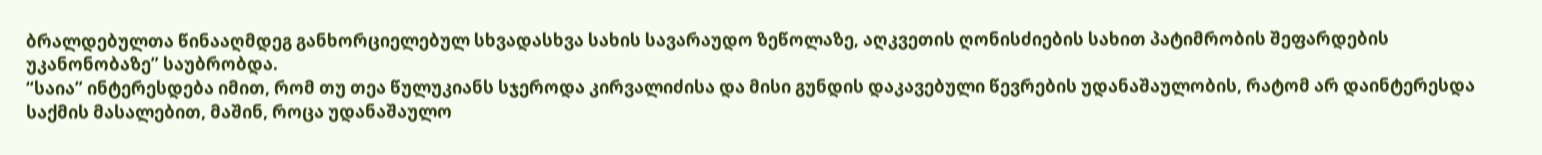ბრალდებულთა წინააღმდეგ განხორციელებულ სხვადასხვა სახის სავარაუდო ზეწოლაზე, აღკვეთის ღონისძიების სახით პატიმრობის შეფარდების უკანონობაზე” საუბრობდა.
“საია” ინტერესდება იმით, რომ თუ თეა წულუკიანს სჯეროდა კირვალიძისა და მისი გუნდის დაკავებული წევრების უდანაშაულობის, რატომ არ დაინტერესდა საქმის მასალებით, მაშინ, როცა უდანაშაულო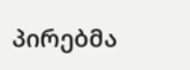პირებმა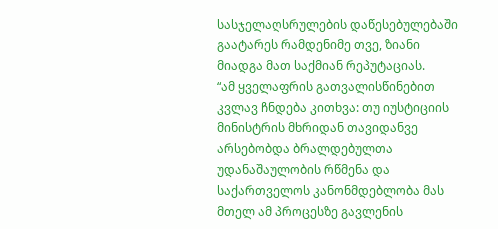სასჯელაღსრულების დაწესებულებაში გაატარეს რამდენიმე თვე, ზიანი მიადგა მათ საქმიან რეპუტაციას.
“ამ ყველაფრის გათვალისწინებით კვლავ ჩნდება კითხვა: თუ იუსტიციის მინისტრის მხრიდან თავიდანვე არსებობდა ბრალდებულთა უდანაშაულობის რწმენა და საქართველოს კანონმდებლობა მას მთელ ამ პროცესზე გავლენის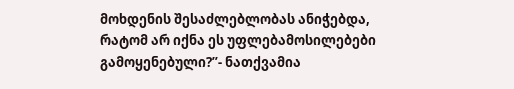მოხდენის შესაძლებლობას ანიჭებდა, რატომ არ იქნა ეს უფლებამოსილებები გამოყენებული?”- ნათქვამია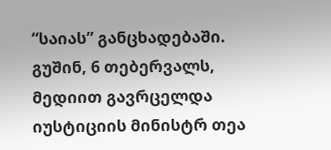“საიას” განცხადებაში.
გუშინ, 6 თებერვალს, მედიით გავრცელდა იუსტიციის მინისტრ თეა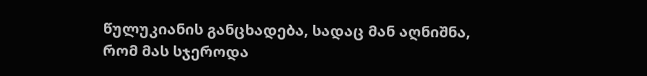წულუკიანის განცხადება, სადაც მან აღნიშნა, რომ მას სჯეროდა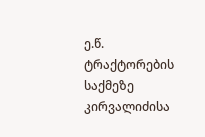ე.წ. ტრაქტორების საქმეზე კირვალიძისა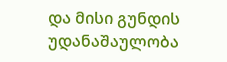და მისი გუნდის უდანაშაულობა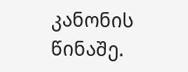კანონის წინაშე.